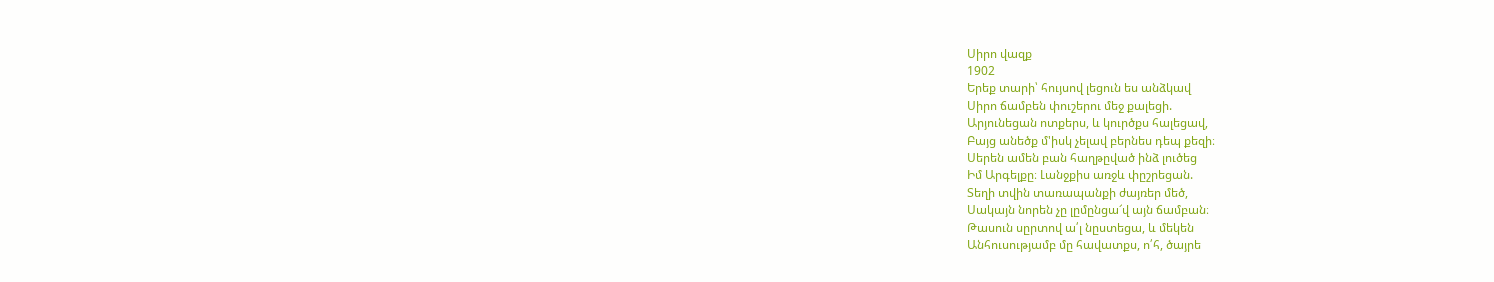Սիրո վազք
1902
Երեք տարի՝ հույսով լեցուն ես անձկավ
Սիրո ճամբեն փուշերու մեջ քալեցի.
Արյունեցան ոտքերս, և կուրծքս հալեցավ,
Բայց անեծք մ'իսկ չելավ բերնես դեպ քեզի։
Սերեն ամեն բան հաղթըված ինձ լուծեց
Իմ Արգելքը։ Լանջքիս առջև փըշրեցան.
Տեղի տվին տառապանքի ժայռեր մեծ,
Սակայն նորեն չը լըմընցա՜վ այն ճամբան։
Թասուն սըրտով ա՛լ նըստեցա, և մեկեն
Անհուսությամբ մը հավատքս, ո՛հ, ծայրե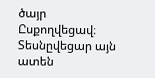ծայր
Ըսքողվեցավ։ Տեսնըվեցար այն ատեն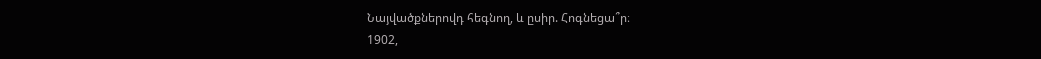Նայվածքներովդ հեգնող, և ըսիր. Հոգնեցա՞ր։
1902,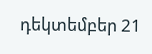դեկտեմբեր 21